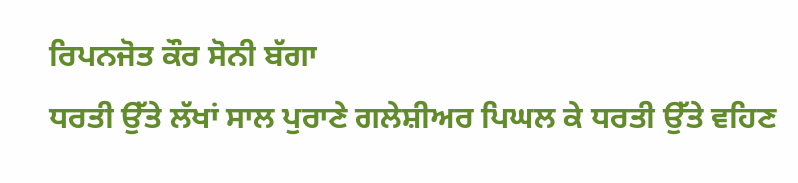ਰਿਪਨਜੋਤ ਕੌਰ ਸੋਨੀ ਬੱਗਾ
ਧਰਤੀ ਉੱਤੇ ਲੱਖਾਂ ਸਾਲ ਪੁਰਾਣੇ ਗਲੇਸ਼ੀਅਰ ਪਿਘਲ ਕੇ ਧਰਤੀ ਉੱਤੇ ਵਹਿਣ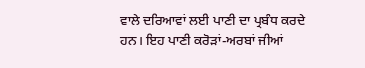ਵਾਲੇ ਦਰਿਆਵਾਂ ਲਈ ਪਾਣੀ ਦਾ ਪ੍ਰਬੰਧ ਕਰਦੇ ਹਨ। ਇਹ ਪਾਣੀ ਕਰੋੜਾਂ-ਅਰਬਾਂ ਜੀਆਂ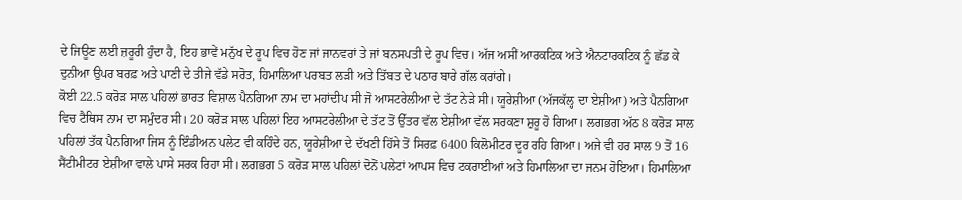ਦੇ ਜਿਊਣ ਲਈ ਜ਼ਰੂਰੀ ਹੁੰਦਾ ਹੈ, ਇਹ ਭਾਵੇਂ ਮਨੁੱਖ ਦੇ ਰੂਪ ਵਿਚ ਹੋਣ ਜਾਂ ਜਾਨਵਰਾਂ ਤੇ ਜਾਂ ਬਨਸਪਤੀ ਦੇ ਰੂਪ ਵਿਚ। ਅੱਜ ਅਸੀਂ ਆਰਕਟਿਕ ਅਤੇ ਐਨਟਾਰਕਟਿਕ ਨੂੰ ਛੱਡ ਕੇ ਦੁਨੀਆ ਉਪਰ ਬਰਫ਼ ਅਤੇ ਪਾਣੀ ਦੇ ਤੀਜੇ ਵੱਡੇ ਸਰੋਤ, ਹਿਮਾਲਿਆ ਪਰਬਤ ਲੜੀ ਅਤੇ ਤਿੱਬਤ ਦੇ ਪਠਾਰ ਬਾਰੇ ਗੱਲ ਕਰਾਂਗੇ।
ਕੋਈ 22.5 ਕਰੋੜ ਸਾਲ ਪਹਿਲਾਂ ਭਾਰਤ ਵਿਸ਼ਾਲ ਪੈਨਗਿਆ ਨਾਮ ਦਾ ਮਹਾਂਦੀਪ ਸੀ ਜੋ ਆਸਟਰੇਲੀਆ ਦੇ ਤੱਟ ਨੇੜੇ ਸੀ। ਯੂਰੇਸ਼ੀਆ (ਅੱਜਕੱਲ੍ਹ ਦਾ ਏਸ਼ੀਆ) ਅਤੇ ਪੈਨਗਿਆ ਵਿਚ ਟੈਥਿਸ ਨਾਮ ਦਾ ਸਮੁੰਦਰ ਸੀ। 20 ਕਰੋੜ ਸਾਲ ਪਹਿਲਾਂ ਇਹ ਆਸਟਰੇਲੀਆ ਦੇ ਤੱਟ ਤੋਂ ਉੱਤਰ ਵੱਲ ਏਸ਼ੀਆ ਵੱਲ ਸਰਕਣਾ ਸ਼ੁਰੂ ਹੋ ਗਿਆ। ਲਗਭਗ ਅੱਠ 8 ਕਰੋੜ ਸਾਲ ਪਹਿਲਾਂ ਤੱਕ ਪੈਨਗਿਆ ਜਿਸ ਨੂੰ ਇੰਡੀਅਨ ਪਲੇਟ ਵੀ ਕਹਿੰਦੇ ਹਨ, ਯੂਰੇਸ਼ੀਆ ਦੇ ਦੱਖਣੀ ਹਿੱਸੇ ਤੋਂ ਸਿਰਫ਼ 6400 ਕਿਲੋਮੀਟਰ ਦੂਰ ਰਹਿ ਗਿਆ। ਅਜੇ ਵੀ ਹਰ ਸਾਲ 9 ਤੋਂ 16 ਸੈਂਟੀਮੀਟਰ ਏਸ਼ੀਆ ਵਾਲੇ ਪਾਸੇ ਸਰਕ ਰਿਹਾ ਸੀ। ਲਗਭਗ 5 ਕਰੋੜ ਸਾਲ ਪਹਿਲਾਂ ਦੋਨੋਂ ਪਲੇਟਾਂ ਆਪਸ ਵਿਚ ਟਕਰਾਈਆਂ ਅਤੇ ਹਿਮਾਲਿਆ ਦਾ ਜਨਮ ਹੋਇਆ। ਹਿਮਾਲਿਆ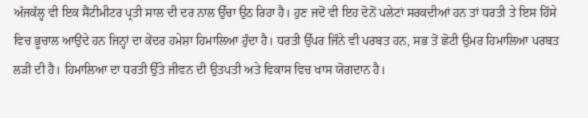ਅੱਜਕੱਲ੍ਹ ਵੀ ਇਕ ਸੈਂਟੀਮੀਟਰ ਪ੍ਰਤੀ ਸਾਲ ਦੀ ਦਰ ਨਾਲ ਉੱਚਾ ਉਠ ਰਿਹਾ ਹੈ। ਹੁਣ ਜਦੋਂ ਵੀ ਇਹ ਦੋਨੋਂ ਪਲੇਟਾਂ ਸਰਕਦੀਆਂ ਹਨ ਤਾਂ ਧਰਤੀ ਤੇ ਇਸ ਹਿੱਸੇ ਵਿਚ ਭੂਚਾਲ ਆਉਂਦੇ ਹਨ ਜਿਨ੍ਹਾਂ ਦਾ ਕੇਂਦਰ ਹਮੇਸ਼ਾ ਹਿਮਾਲਿਆ ਹੁੰਦਾ ਹੈ। ਧਰਤੀ ਉੱਪਰ ਜਿੰਨੇ ਵੀ ਪਰਬਤ ਹਨ, ਸਭ ਤੋਂ ਛੋਟੀ ਉਮਰ ਹਿਮਾਲਿਆ ਪਰਬਤ ਲੜੀ ਦੀ ਹੈ। ਹਿਮਾਲਿਆ ਦਾ ਧਰਤੀ ਉੱਤੇ ਜੀਵਨ ਦੀ ਉਤਪਤੀ ਅਤੇ ਵਿਕਾਸ ਵਿਚ ਖਾਸ ਯੋਗਦਾਨ ਹੈ।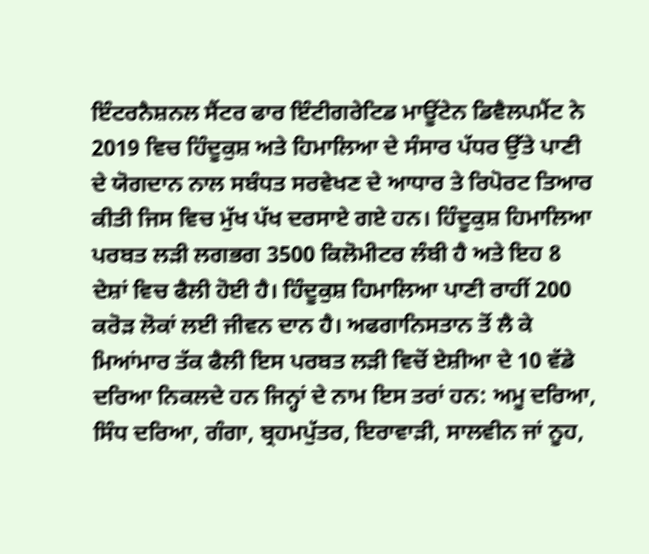ਇੰਟਰਨੈਸ਼ਨਲ ਸੈਂਟਰ ਫਾਰ ਇੰਟੀਗਰੇਟਿਡ ਮਾਊਂਟੇਨ ਡਿਵੈਲਪਮੈਂਟ ਨੇ 2019 ਵਿਚ ਹਿੰਦੂਕੁਸ਼ ਅਤੇ ਹਿਮਾਲਿਆ ਦੇ ਸੰਸਾਰ ਪੱਧਰ ਉੱਤੇ ਪਾਣੀ ਦੇ ਯੋਗਦਾਨ ਨਾਲ ਸਬੰਧਤ ਸਰਵੇਖਣ ਦੇ ਆਧਾਰ ਤੇ ਰਿਪੋਰਟ ਤਿਆਰ ਕੀਤੀ ਜਿਸ ਵਿਚ ਮੁੱਖ ਪੱਖ ਦਰਸਾਏ ਗਏ ਹਨ। ਹਿੰਦੂਕੁਸ਼ ਹਿਮਾਲਿਆ ਪਰਬਤ ਲੜੀ ਲਗਭਗ 3500 ਕਿਲੋਮੀਟਰ ਲੰਬੀ ਹੈ ਅਤੇ ਇਹ 8 ਦੇਸ਼ਾਂ ਵਿਚ ਫੈਲੀ ਹੋਈ ਹੈ। ਹਿੰਦੂਕੁਸ਼ ਹਿਮਾਲਿਆ ਪਾਣੀ ਰਾਹੀਂ 200 ਕਰੋੜ ਲੋਕਾਂ ਲਈ ਜੀਵਨ ਦਾਨ ਹੈ। ਅਫਗਾਨਿਸਤਾਨ ਤੋਂ ਲੈ ਕੇ ਮਿਆਂਮਾਰ ਤੱਕ ਫੈਲੀ ਇਸ ਪਰਬਤ ਲੜੀ ਵਿਚੋਂ ਏਸ਼ੀਆ ਦੇ 10 ਵੱਡੇ ਦਰਿਆ ਨਿਕਲਦੇ ਹਨ ਜਿਨ੍ਹਾਂ ਦੇ ਨਾਮ ਇਸ ਤਰਾਂ ਹਨ: ਅਮੂ ਦਰਿਆ, ਸਿੰਧ ਦਰਿਆ, ਗੰਗਾ, ਬ੍ਰਹਮਪੁੱਤਰ, ਇਰਾਵਾੜੀ, ਸਾਲਵੀਨ ਜਾਂ ਨੂਹ,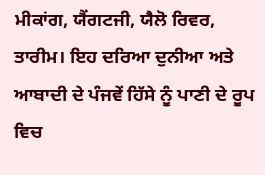ਮੀਕਾਂਗ, ਯੈਂਗਟਜੀ, ਯੈਲੋ ਰਿਵਰ, ਤਾਰੀਮ। ਇਹ ਦਰਿਆ ਦੁਨੀਆ ਅਤੇ ਆਬਾਦੀ ਦੇ ਪੰਜਵੇਂ ਹਿੱਸੇ ਨੂੰ ਪਾਣੀ ਦੇ ਰੂਪ ਵਿਚ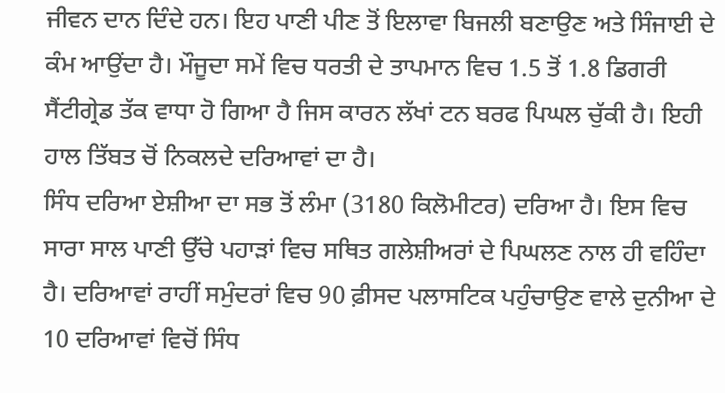ਜੀਵਨ ਦਾਨ ਦਿੰਦੇ ਹਨ। ਇਹ ਪਾਣੀ ਪੀਣ ਤੋਂ ਇਲਾਵਾ ਬਿਜਲੀ ਬਣਾਉਣ ਅਤੇ ਸਿੰਜਾਈ ਦੇ ਕੰਮ ਆਉਂਦਾ ਹੈ। ਮੌਜੂਦਾ ਸਮੇਂ ਵਿਚ ਧਰਤੀ ਦੇ ਤਾਪਮਾਨ ਵਿਚ 1.5 ਤੋਂ 1.8 ਡਿਗਰੀ ਸੈਂਟੀਗ੍ਰੇਡ ਤੱਕ ਵਾਧਾ ਹੋ ਗਿਆ ਹੈ ਜਿਸ ਕਾਰਨ ਲੱਖਾਂ ਟਨ ਬਰਫ ਪਿਘਲ ਚੁੱਕੀ ਹੈ। ਇਹੀ ਹਾਲ ਤਿੱਬਤ ਚੋਂ ਨਿਕਲਦੇ ਦਰਿਆਵਾਂ ਦਾ ਹੈ।
ਸਿੰਧ ਦਰਿਆ ਏਸ਼ੀਆ ਦਾ ਸਭ ਤੋਂ ਲੰਮਾ (3180 ਕਿਲੋਮੀਟਰ) ਦਰਿਆ ਹੈ। ਇਸ ਵਿਚ ਸਾਰਾ ਸਾਲ ਪਾਣੀ ਉੱਚੇ ਪਹਾੜਾਂ ਵਿਚ ਸਥਿਤ ਗਲੇਸ਼ੀਅਰਾਂ ਦੇ ਪਿਘਲਣ ਨਾਲ ਹੀ ਵਹਿੰਦਾ ਹੈ। ਦਰਿਆਵਾਂ ਰਾਹੀਂ ਸਮੁੰਦਰਾਂ ਵਿਚ 90 ਫ਼ੀਸਦ ਪਲਾਸਟਿਕ ਪਹੁੰਚਾਉਣ ਵਾਲੇ ਦੁਨੀਆ ਦੇ 10 ਦਰਿਆਵਾਂ ਵਿਚੋਂ ਸਿੰਧ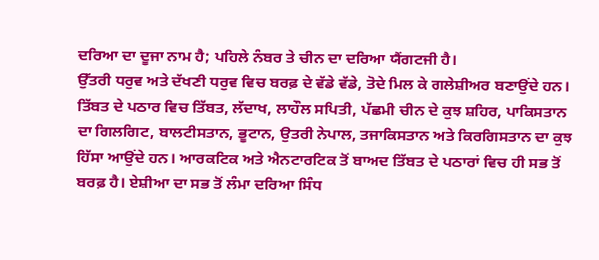ਦਰਿਆ ਦਾ ਦੂਜਾ ਨਾਮ ਹੈ; ਪਹਿਲੇ ਨੰਬਰ ਤੇ ਚੀਨ ਦਾ ਦਰਿਆ ਯੈਂਗਟਜੀ ਹੈ।
ਉੱਤਰੀ ਧਰੁਵ ਅਤੇ ਦੱਖਣੀ ਧਰੁਵ ਵਿਚ ਬਰਫ਼ ਦੇ ਵੱਡੇ ਵੱਡੇ, ਤੋਦੇ ਮਿਲ ਕੇ ਗਲੇਸ਼ੀਅਰ ਬਣਾਉਂਦੇ ਹਨ। ਤਿੱਬਤ ਦੇ ਪਠਾਰ ਵਿਚ ਤਿੱਬਤ, ਲੱਦਾਖ, ਲਾਹੌਲ ਸਪਿਤੀ, ਪੱਛਮੀ ਚੀਨ ਦੇ ਕੁਝ ਸ਼ਹਿਰ, ਪਾਕਿਸਤਾਨ ਦਾ ਗਿਲਗਿਟ, ਬਾਲਟੀਸਤਾਨ, ਭੂਟਾਨ, ਉਤਰੀ ਨੇਪਾਲ, ਤਜਾਕਿਸਤਾਨ ਅਤੇ ਕਿਰਗਿਸਤਾਨ ਦਾ ਕੁਝ ਹਿੱਸਾ ਆਉਂਦੇ ਹਨ। ਆਰਕਟਿਕ ਅਤੇ ਐਨਟਾਰਟਿਕ ਤੋਂ ਬਾਅਦ ਤਿੱਬਤ ਦੇ ਪਠਾਰਾਂ ਵਿਚ ਹੀ ਸਭ ਤੋਂ ਬਰਫ਼ ਹੈ। ਏਸ਼ੀਆ ਦਾ ਸਭ ਤੋਂ ਲੰਮਾ ਦਰਿਆ ਸਿੰਧ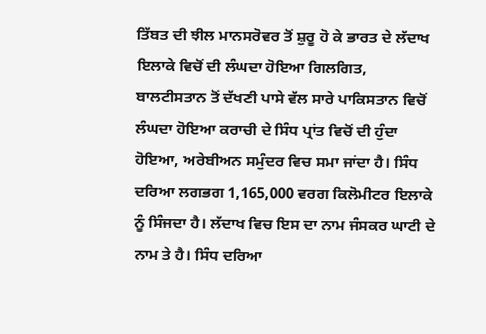ਤਿੱਬਤ ਦੀ ਝੀਲ ਮਾਨਸਰੋਵਰ ਤੋਂ ਸ਼ੁਰੂ ਹੋ ਕੇ ਭਾਰਤ ਦੇ ਲੱਦਾਖ ਇਲਾਕੇ ਵਿਚੋਂ ਦੀ ਲੰਘਦਾ ਹੋਇਆ ਗਿਲਗਿਤ, ਬਾਲਟੀਸਤਾਨ ਤੋਂ ਦੱਖਣੀ ਪਾਸੇ ਵੱਲ ਸਾਰੇ ਪਾਕਿਸਤਾਨ ਵਿਚੋਂ ਲੰਘਦਾ ਹੋਇਆ ਕਰਾਚੀ ਦੇ ਸਿੰਧ ਪ੍ਰਾਂਤ ਵਿਚੋਂ ਦੀ ਹੁੰਦਾ ਹੋਇਆ, ਅਰੇਬੀਅਨ ਸਮੁੰਦਰ ਵਿਚ ਸਮਾ ਜਾਂਦਾ ਹੈ। ਸਿੰਧ ਦਰਿਆ ਲਗਭਗ 1,165,000 ਵਰਗ ਕਿਲੋਮੀਟਰ ਇਲਾਕੇ ਨੂੰ ਸਿੰਜਦਾ ਹੈ। ਲੱਦਾਖ ਵਿਚ ਇਸ ਦਾ ਨਾਮ ਜੰਸਕਰ ਘਾਟੀ ਦੇ ਨਾਮ ਤੇ ਹੈ। ਸਿੰਧ ਦਰਿਆ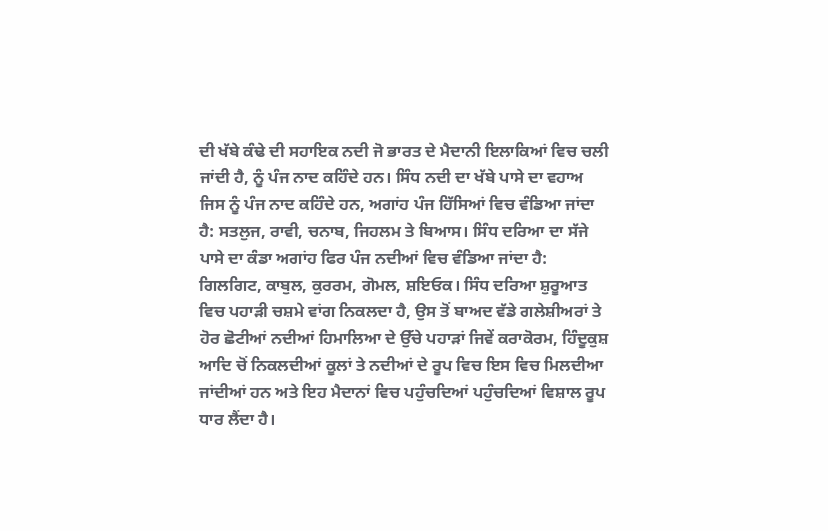ਦੀ ਖੱਬੇ ਕੰਢੇ ਦੀ ਸਹਾਇਕ ਨਦੀ ਜੋ ਭਾਰਤ ਦੇ ਮੈਦਾਨੀ ਇਲਾਕਿਆਂ ਵਿਚ ਚਲੀ ਜਾਂਦੀ ਹੈ, ਨੂੰ ਪੰਜ ਨਾਦ ਕਹਿੰਦੇ ਹਨ। ਸਿੰਧ ਨਦੀ ਦਾ ਖੱਬੇ ਪਾਸੇ ਦਾ ਵਹਾਅ ਜਿਸ ਨੂੰ ਪੰਜ ਨਾਦ ਕਹਿੰਦੇ ਹਨ, ਅਗਾਂਹ ਪੰਜ ਹਿੱਸਿਆਂ ਵਿਚ ਵੰਡਿਆ ਜਾਂਦਾ ਹੈ: ਸਤਲੁਜ, ਰਾਵੀ, ਚਨਾਬ, ਜਿਹਲਮ ਤੇ ਬਿਆਸ। ਸਿੰਧ ਦਰਿਆ ਦਾ ਸੱਜੇ ਪਾਸੇ ਦਾ ਕੰਡਾ ਅਗਾਂਹ ਫਿਰ ਪੰਜ ਨਦੀਆਂ ਵਿਚ ਵੰਡਿਆ ਜਾਂਦਾ ਹੈ: ਗਿਲਗਿਟ, ਕਾਬੁਲ, ਕੁਰਰਮ, ਗੋਮਲ, ਸ਼ਇਓਕ। ਸਿੰਧ ਦਰਿਆ ਸ਼ੁਰੂਆਤ ਵਿਚ ਪਹਾੜੀ ਚਸ਼ਮੇ ਵਾਂਗ ਨਿਕਲਦਾ ਹੈ, ਉਸ ਤੋਂ ਬਾਅਦ ਵੱਡੇ ਗਲੇਸ਼ੀਅਰਾਂ ਤੇ ਹੋਰ ਛੋਟੀਆਂ ਨਦੀਆਂ ਹਿਮਾਲਿਆ ਦੇ ਉੱਚੇ ਪਹਾੜਾਂ ਜਿਵੇਂ ਕਰਾਕੋਰਮ, ਹਿੰਦੂਕੁਸ਼ ਆਦਿ ਚੋਂ ਨਿਕਲਦੀਆਂ ਕੂਲਾਂ ਤੇ ਨਦੀਆਂ ਦੇ ਰੂਪ ਵਿਚ ਇਸ ਵਿਚ ਮਿਲਦੀਆ ਜਾਂਦੀਆਂ ਹਨ ਅਤੇ ਇਹ ਮੈਦਾਨਾਂ ਵਿਚ ਪਹੁੰਚਦਿਆਂ ਪਹੁੰਚਦਿਆਂ ਵਿਸ਼ਾਲ ਰੂਪ ਧਾਰ ਲੈਂਦਾ ਹੈ।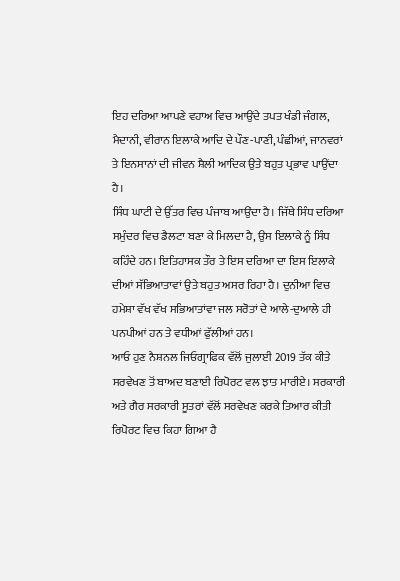ਇਹ ਦਰਿਆ ਆਪਣੇ ਵਹਾਅ ਵਿਚ ਆਉਂਦੇ ਤਪਤ ਖੰਡੀ ਜੰਗਲ, ਮੈਦਾਨੀ, ਵੀਰਾਨ ਇਲਾਕੇ ਆਦਿ ਦੇ ਪੌਣ-ਪਾਣੀ, ਪੰਛੀਆਂ, ਜਾਨਵਰਾਂ ਤੇ ਇਨਸਾਨਾਂ ਦੀ ਜੀਵਨ ਸ਼ੈਲੀ ਆਦਿਕ ਉਤੇ ਬਹੁਤ ਪ੍ਰਭਾਵ ਪਾਉਂਦਾ ਹੈ।
ਸਿੰਧ ਘਾਟੀ ਦੇ ਉੱਤਰ ਵਿਚ ਪੰਜਾਬ ਆਉਂਦਾ ਹੈ। ਜਿੱਥੇ ਸਿੰਧ ਦਰਿਆ ਸਮੁੰਦਰ ਵਿਚ ਡੈਲਟਾ ਬਣਾ ਕੇ ਮਿਲਦਾ ਹੈ, ਉਸ ਇਲਾਕੇ ਨੂੰ ਸਿੰਧ ਕਹਿੰਦੇ ਹਨ। ਇਤਿਹਾਸਕ ਤੌਰ ਤੇ ਇਸ ਦਰਿਆ ਦਾ ਇਸ ਇਲਾਕੇ ਦੀਆਂ ਸੱਭਿਆਤਾਵਾਂ ਉਤੇ ਬਹੁਤ ਅਸਰ ਰਿਹਾ ਹੈ। ਦੁਨੀਆ ਵਿਚ ਹਮੇਸ਼ਾ ਵੱਖ ਵੱਖ ਸਭਿਆਤਾਂਵਾ ਜਲ ਸਰੋਤਾਂ ਦੇ ਆਲੇ-ਦੁਆਲੇ ਹੀ ਪਨਪੀਆਂ ਹਨ ਤੇ ਵਧੀਆਂ ਫੁੱਲੀਆਂ ਹਨ।
ਆਓ ਹੁਣ ਨੈਸ਼ਨਲ ਜਿਓਗ੍ਰਾਫਿਕ ਵੱਲੋਂ ਜੁਲਾਈ 2019 ਤੱਕ ਕੀਤੇ ਸਰਵੇਖਣ ਤੋਂ ਬਾਅਦ ਬਣਾਈ ਰਿਪੋਰਟ ਵਲ ਝਾਤ ਮਾਰੀਏ। ਸਰਕਾਰੀ ਅਤੇ ਗੈਰ ਸਰਕਾਰੀ ਸੂਤਰਾਂ ਵੱਲੋਂ ਸਰਵੇਖਣ ਕਰਕੇ ਤਿਆਰ ਕੀਤੀ ਰਿਪੋਰਟ ਵਿਚ ਕਿਹਾ ਗਿਆ ਹੈ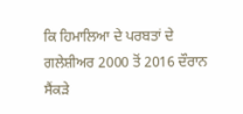ਕਿ ਹਿਮਾਲਿਆ ਦੇ ਪਰਬਤਾਂ ਦੇ ਗਲੇਸ਼ੀਅਰ 2000 ਤੋਂ 2016 ਦੌਰਾਨ ਸੈਂਕੜੇ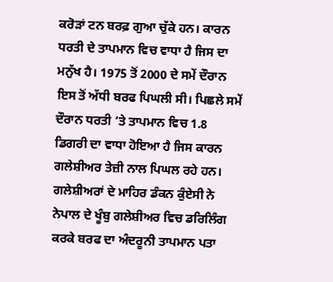ਕਰੋੜਾਂ ਟਨ ਬਰਫ਼ ਗੁਆ ਚੁੱਕੇ ਹਨ। ਕਾਰਨ ਧਰਤੀ ਦੇ ਤਾਪਮਾਨ ਵਿਚ ਵਾਧਾ ਹੈ ਜਿਸ ਦਾ ਮਨੁੱਖ ਹੈ। 1975 ਤੋਂ 2000 ਦੇ ਸਮੇਂ ਦੌਰਾਨ ਇਸ ਤੋਂ ਅੱਧੀ ਬਰਫ ਪਿਘਲੀ ਸੀ। ਪਿਛਲੇ ਸਮੇਂ ਦੌਰਾਨ ਧਰਤੀ ’ਤੇ ਤਾਪਮਾਨ ਵਿਚ 1.8 ਡਿਗਰੀ ਦਾ ਵਾਧਾ ਹੋਇਆ ਹੈ ਜਿਸ ਕਾਰਨ ਗਲੇਸ਼ੀਅਰ ਤੇਜ਼ੀ ਨਾਲ ਪਿਘਲ ਰਹੇ ਹਨ। ਗਲੇਸ਼ੀਅਰਾਂ ਦੇ ਮਾਹਿਰ ਡੰਕਨ ਕੁੰਏਸੀ ਨੇ ਨੇਪਾਲ ਦੇ ਖੂੰਬੁ ਗਲੇਸ਼ੀਅਰ ਵਿਚ ਡਰਿਲਿੰਗ ਕਰਕੇ ਬਰਫ ਦਾ ਅੰਦਰੂਨੀ ਤਾਪਮਾਨ ਪਤਾ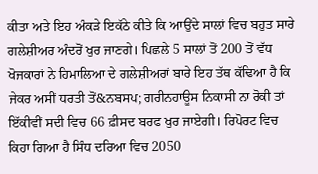ਕੀਤਾ ਅਤੇ ਇਹ ਅੰਕੜੇ ਇਕੱਠੇ ਕੀਤੇ ਕਿ ਆਉਂਦੇ ਸਾਲਾਂ ਵਿਚ ਬਹੁਤ ਸਾਰੇ ਗਲੇਸ਼ੀਅਰ ਅੰਦਰੋਂ ਖੁਰ ਜਾਣਗੇ। ਪਿਛਲੇ 5 ਸਾਲਾਂ ਤੋਂ 200 ਤੋਂ ਵੱਧ ਖੋਜਕਾਰਾਂ ਨੇ ਹਿਮਾਲਿਆ ਦੇ ਗਲੇਸ਼ੀਅਰਾਂ ਬਾਰੇ ਇਹ ਤੱਥ ਕੱਢਿਆ ਹੈ ਕਿ ਜੇਕਰ ਅਸੀਂ ਧਰਤੀ ਤੋਂ&ਨਬਸਪ; ਗਰੀਨਹਾਊਸ ਨਿਕਾਸੀ ਨਾ ਰੋਕੀ ਤਾਂ ਇੱਕੀਵੀਂ ਸਦੀ ਵਿਚ 66 ਫ਼ੀਸਦ ਬਰਫ ਖੁਰ ਜਾਏਗੀ। ਰਿਪੋਰਟ ਵਿਚ ਕਿਹਾ ਗਿਆ ਹੈ ਸਿੰਧ ਦਰਿਆ ਵਿਚ 2050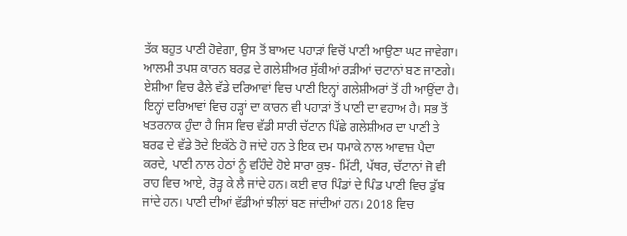ਤੱਕ ਬਹੁਤ ਪਾਣੀ ਹੋਵੇਗਾ, ਉਸ ਤੋਂ ਬਾਅਦ ਪਹਾੜਾਂ ਵਿਚੋਂ ਪਾਣੀ ਆਉਣਾ ਘਟ ਜਾਵੇਗਾ। ਆਲਮੀ ਤਪਸ਼ ਕਾਰਨ ਬਰਫ਼ ਦੇ ਗਲੇਸ਼ੀਅਰ ਸੁੱਕੀਆਂ ਰੜੀਆਂ ਚਟਾਨਾਂ ਬਣ ਜਾਣਗੇ। ਏਸ਼ੀਆ ਵਿਚ ਫੈਲੇ ਵੱਡੇ ਦਰਿਆਵਾਂ ਵਿਚ ਪਾਣੀ ਇਨ੍ਹਾਂ ਗਲੇਸ਼ੀਅਰਾਂ ਤੋਂ ਹੀ ਆਉਂਦਾ ਹੈ। ਇਨ੍ਹਾਂ ਦਰਿਆਵਾਂ ਵਿਚ ਹੜ੍ਹਾਂ ਦਾ ਕਾਰਨ ਵੀ ਪਹਾੜਾਂ ਤੋਂ ਪਾਣੀ ਦਾ ਵਹਾਅ ਹੈ। ਸਭ ਤੋਂ ਖਤਰਨਾਕ ਹੁੰਦਾ ਹੈ ਜਿਸ ਵਿਚ ਵੱਡੀ ਸਾਰੀ ਚੱਟਾਨ ਪਿੱਛੇ ਗਲੇਸ਼ੀਅਰ ਦਾ ਪਾਣੀ ਤੇ ਬਰਫ ਦੇ ਵੱਡੇ ਤੋਦੇ ਇਕੱਠੇ ਹੋ ਜਾਂਦੇ ਹਨ ਤੇ ਇਕ ਦਮ ਧਮਾਕੇ ਨਾਲ ਆਵਾਜ਼ ਪੈਦਾ ਕਰਦੇ, ਪਾਣੀ ਨਾਲ ਹੇਠਾਂ ਨੂੰ ਵਹਿੰਦੇ ਹੋਏ ਸਾਰਾ ਕੁਝ- ਮਿੱਟੀ, ਪੱਥਰ, ਚੱਟਾਨਾਂ ਜੋ ਵੀ ਰਾਹ ਵਿਚ ਆਏ, ਰੋੜ੍ਹ ਕੇ ਲੈ ਜਾਂਦੇ ਹਨ। ਕਈ ਵਾਰ ਪਿੰਡਾਂ ਦੇ ਪਿੰਡ ਪਾਣੀ ਵਿਚ ਡੁੱਬ ਜਾਂਦੇ ਹਨ। ਪਾਣੀ ਦੀਆਂ ਵੱਡੀਆਂ ਝੀਲਾਂ ਬਣ ਜਾਂਦੀਆਂ ਹਨ। 2018 ਵਿਚ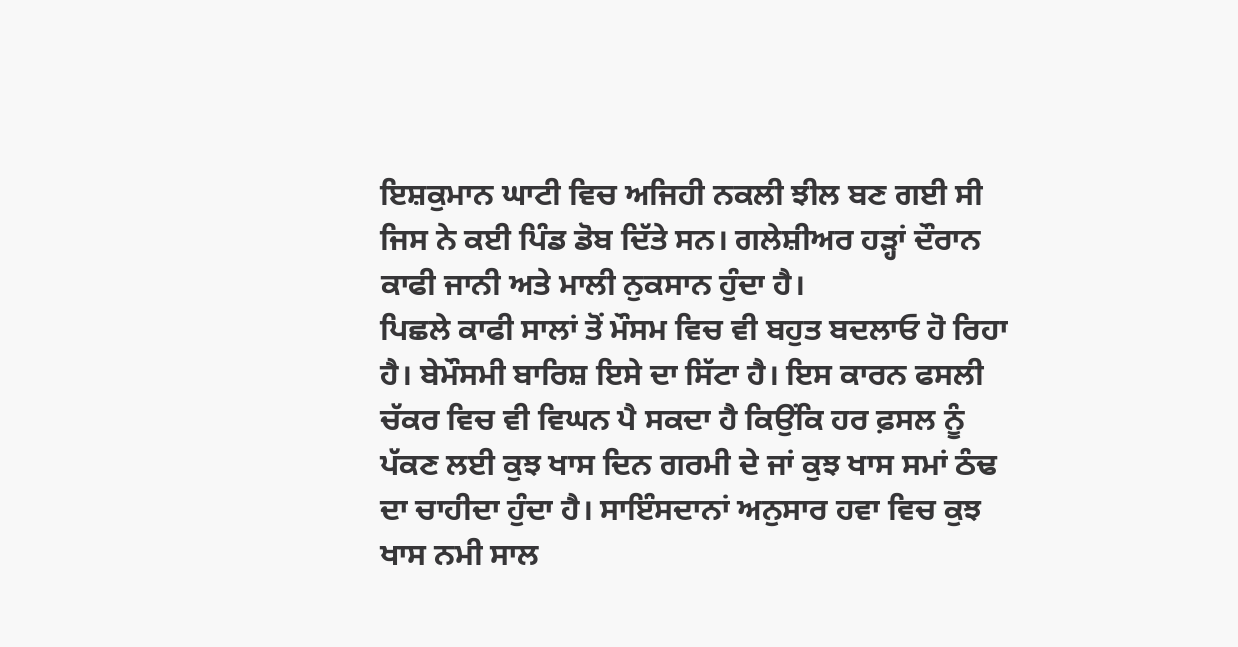ਇਸ਼ਕੁਮਾਨ ਘਾਟੀ ਵਿਚ ਅਜਿਹੀ ਨਕਲੀ ਝੀਲ ਬਣ ਗਈ ਸੀ ਜਿਸ ਨੇ ਕਈ ਪਿੰਡ ਡੋਬ ਦਿੱਤੇ ਸਨ। ਗਲੇਸ਼ੀਅਰ ਹੜ੍ਹਾਂ ਦੌਰਾਨ ਕਾਫੀ ਜਾਨੀ ਅਤੇ ਮਾਲੀ ਨੁਕਸਾਨ ਹੁੰਦਾ ਹੈ।
ਪਿਛਲੇ ਕਾਫੀ ਸਾਲਾਂ ਤੋਂ ਮੌਸਮ ਵਿਚ ਵੀ ਬਹੁਤ ਬਦਲਾਓ ਹੋ ਰਿਹਾ ਹੈ। ਬੇਮੌਸਮੀ ਬਾਰਿਸ਼ ਇਸੇ ਦਾ ਸਿੱਟਾ ਹੈ। ਇਸ ਕਾਰਨ ਫਸਲੀ ਚੱਕਰ ਵਿਚ ਵੀ ਵਿਘਨ ਪੈ ਸਕਦਾ ਹੈ ਕਿਉਂਕਿ ਹਰ ਫ਼ਸਲ ਨੂੰ ਪੱਕਣ ਲਈ ਕੁਝ ਖਾਸ ਦਿਨ ਗਰਮੀ ਦੇ ਜਾਂ ਕੁਝ ਖਾਸ ਸਮਾਂ ਠੰਢ ਦਾ ਚਾਹੀਦਾ ਹੁੰਦਾ ਹੈ। ਸਾਇੰਸਦਾਨਾਂ ਅਨੁਸਾਰ ਹਵਾ ਵਿਚ ਕੁਝ ਖਾਸ ਨਮੀ ਸਾਲ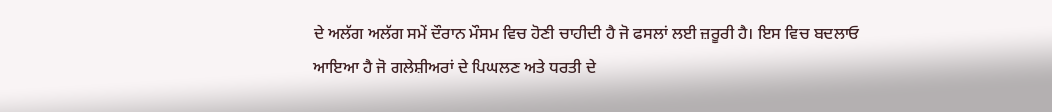ਦੇ ਅਲੱਗ ਅਲੱਗ ਸਮੇਂ ਦੌਰਾਨ ਮੌਸਮ ਵਿਚ ਹੋਣੀ ਚਾਹੀਦੀ ਹੈ ਜੋ ਫਸਲਾਂ ਲਈ ਜ਼ਰੂਰੀ ਹੈ। ਇਸ ਵਿਚ ਬਦਲਾਓ ਆਇਆ ਹੈ ਜੋ ਗਲੇਸ਼ੀਅਰਾਂ ਦੇ ਪਿਘਲਣ ਅਤੇ ਧਰਤੀ ਦੇ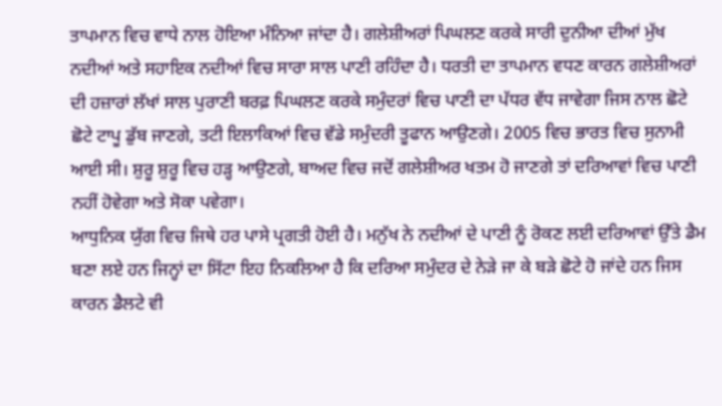ਤਾਪਮਾਨ ਵਿਚ ਵਾਧੇ ਨਾਲ ਹੋਇਆ ਮੰਨਿਆ ਜਾਂਦਾ ਹੈ। ਗਲੇਸ਼ੀਅਰਾਂ ਪਿਘਲਣ ਕਰਕੇ ਸਾਰੀ ਦੁਨੀਆ ਦੀਆਂ ਮੁੱਖ ਨਦੀਆਂ ਅਤੇ ਸਹਾਇਕ ਨਦੀਆਂ ਵਿਚ ਸਾਰਾ ਸਾਲ ਪਾਣੀ ਰਹਿੰਦਾ ਹੈ। ਧਰਤੀ ਦਾ ਤਾਪਮਾਨ ਵਧਣ ਕਾਰਨ ਗਲੇਸ਼ੀਅਰਾਂ ਦੀ ਹਜ਼ਾਰਾਂ ਲੱਖਾਂ ਸਾਲ ਪੁਰਾਣੀ ਬਰਫ਼ ਪਿਘਲਣ ਕਰਕੇ ਸਮੁੰਦਰਾਂ ਵਿਚ ਪਾਣੀ ਦਾ ਪੱਧਰ ਵੱਧ ਜਾਵੇਗਾ ਜਿਸ ਨਾਲ ਛੋਟੇ ਛੋਟੇ ਟਾਪੂ ਡੁੱਬ ਜਾਣਗੇ, ਤਟੀ ਇਲਾਕਿਆਂ ਵਿਚ ਵੱਡੇ ਸਮੁੰਦਰੀ ਤੂਫਾਨ ਆਉਣਗੇ। 2005 ਵਿਚ ਭਾਰਤ ਵਿਚ ਸੁਨਾਮੀ ਆਈ ਸੀ। ਸ਼ੁਰੂ ਸ਼ੁਰੂ ਵਿਚ ਹੜ੍ਹ ਆਉਣਗੇ, ਬਾਅਦ ਵਿਚ ਜਦੋਂ ਗਲੇਸ਼ੀਅਰ ਖਤਮ ਹੋ ਜਾਣਗੇ ਤਾਂ ਦਰਿਆਵਾਂ ਵਿਚ ਪਾਣੀ ਨਹੀਂ ਹੋਵੇਗਾ ਅਤੇ ਸੋਕਾ ਪਵੇਗਾ।
ਆਧੁਨਿਕ ਯੁੱਗ ਵਿਚ ਜਿਥੇ ਹਰ ਪਾਸੇ ਪ੍ਰਗਤੀ ਹੋਈ ਹੈ। ਮਨੁੱਖ ਨੇ ਨਦੀਆਂ ਦੇ ਪਾਣੀ ਨੂੰ ਰੋਕਣ ਲਈ ਦਰਿਆਵਾਂ ਉੱਤੇ ਡੈਮ ਬਣਾ ਲਏ ਹਨ ਜਿਨ੍ਹਾਂ ਦਾ ਸਿੱਟਾ ਇਹ ਨਿਕਲਿਆ ਹੈ ਕਿ ਦਰਿਆ ਸਮੁੰਦਰ ਦੇ ਨੇੜੇ ਜਾ ਕੇ ਬੜੇ ਛੋਟੇ ਹੋ ਜਾਂਦੇ ਹਨ ਜਿਸ ਕਾਰਨ ਡੈਲਟੇ ਵੀ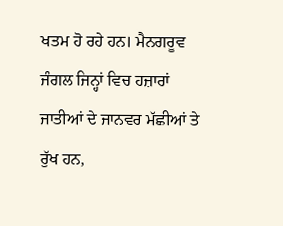ਖਤਮ ਹੋ ਰਹੇ ਹਨ। ਮੈਨਗਰੂਵ ਜੰਗਲ ਜਿਨ੍ਹਾਂ ਵਿਚ ਹਜ਼ਾਰਾਂ ਜਾਤੀਆਂ ਦੇ ਜਾਨਵਰ ਮੱਛੀਆਂ ਤੇ ਰੁੱਖ ਹਨ,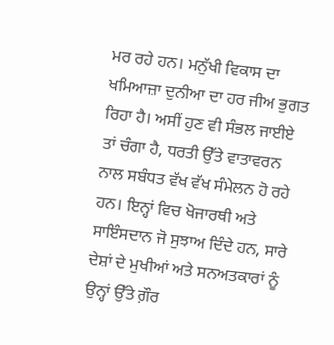ਮਰ ਰਹੇ ਹਨ। ਮਨੁੱਖੀ ਵਿਕਾਸ ਦਾ ਖਮਿਆਜ਼ਾ ਦੁਨੀਆ ਦਾ ਹਰ ਜੀਅ ਭੁਗਤ ਰਿਹਾ ਹੈ। ਅਸੀਂ ਹੁਣ ਵੀ ਸੰਭਲ ਜਾਈਏ ਤਾਂ ਚੰਗਾ ਹੈ, ਧਰਤੀ ਉੱਤੇ ਵਾਤਾਵਰਨ ਨਾਲ ਸਬੰਧਤ ਵੱਖ ਵੱਖ ਸੰਮੇਲਨ ਹੋ ਰਹੇ ਹਨ। ਇਨ੍ਹਾਂ ਵਿਚ ਖੋਜਾਰਥੀ ਅਤੇ ਸਾਇੰਸਦਾਨ ਜੋ ਸੁਝਾਅ ਦਿੰਦੇ ਹਨ, ਸਾਰੇ ਦੇਸ਼ਾਂ ਦੇ ਮੁਖੀਆਂ ਅਤੇ ਸਨਅਤਕਾਰਾਂ ਨੂੰ ਉਨ੍ਹਾਂ ਉੱਤੇ ਗ਼ੌਰ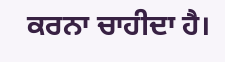ਕਰਨਾ ਚਾਹੀਦਾ ਹੈ।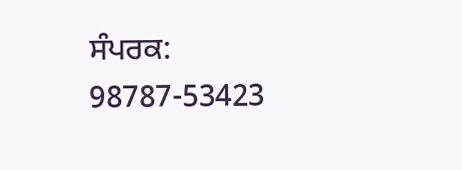ਸੰਪਰਕ: 98787-53423